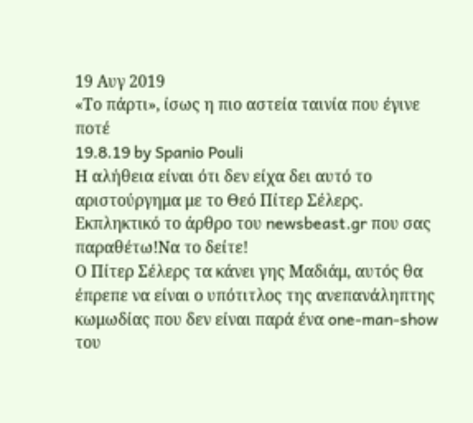19 Αυγ 2019
«Το πάρτι», ίσως η πιο αστεία ταινία που έγινε ποτέ
19.8.19 by Spanio Pouli
Η αλήθεια είναι ότι δεν είχα δει αυτό το αριστούργημα με το Θεό Πίτερ Σέλερς. Εκπληκτικό το άρθρο του newsbeast.gr που σας παραθέτω!Να το δείτε!
Ο Πίτερ Σέλερς τα κάνει γης Μαδιάμ, αυτός θα έπρεπε να είναι ο υπότιτλος της ανεπανάληπτης κωμωδίας που δεν είναι παρά ένα one-man-show του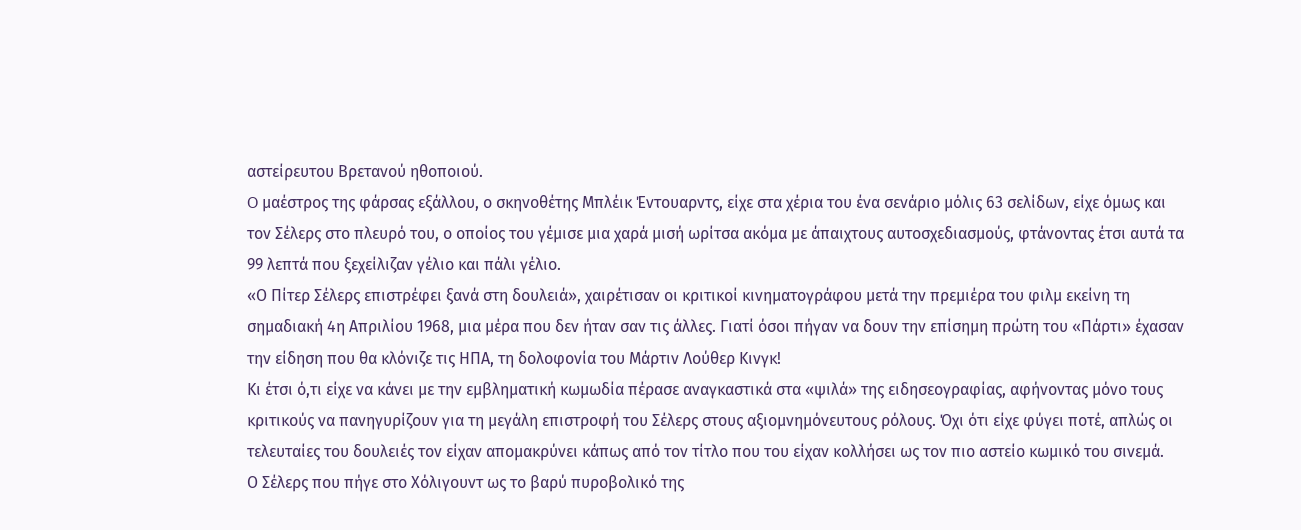αστείρευτου Βρετανού ηθοποιού.
O μαέστρος της φάρσας εξάλλου, ο σκηνοθέτης Μπλέικ Έντουαρντς, είχε στα χέρια του ένα σενάριο μόλις 63 σελίδων, είχε όμως και τον Σέλερς στο πλευρό του, ο οποίος του γέμισε μια χαρά μισή ωρίτσα ακόμα με άπαιχτους αυτοσχεδιασμούς, φτάνοντας έτσι αυτά τα 99 λεπτά που ξεχείλιζαν γέλιο και πάλι γέλιο.
«Ο Πίτερ Σέλερς επιστρέφει ξανά στη δουλειά», χαιρέτισαν οι κριτικοί κινηματογράφου μετά την πρεμιέρα του φιλμ εκείνη τη σημαδιακή 4η Απριλίου 1968, μια μέρα που δεν ήταν σαν τις άλλες. Γιατί όσοι πήγαν να δουν την επίσημη πρώτη του «Πάρτι» έχασαν την είδηση που θα κλόνιζε τις ΗΠΑ, τη δολοφονία του Μάρτιν Λούθερ Κινγκ!
Κι έτσι ό,τι είχε να κάνει με την εμβληματική κωμωδία πέρασε αναγκαστικά στα «ψιλά» της ειδησεογραφίας, αφήνοντας μόνο τους κριτικούς να πανηγυρίζουν για τη μεγάλη επιστροφή του Σέλερς στους αξιομνημόνευτους ρόλους. Όχι ότι είχε φύγει ποτέ, απλώς οι τελευταίες του δουλειές τον είχαν απομακρύνει κάπως από τον τίτλο που του είχαν κολλήσει ως τον πιο αστείο κωμικό του σινεμά.
Ο Σέλερς που πήγε στο Χόλιγουντ ως το βαρύ πυροβολικό της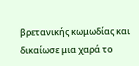βρετανικής κωμωδίας και δικαίωσε μια χαρά το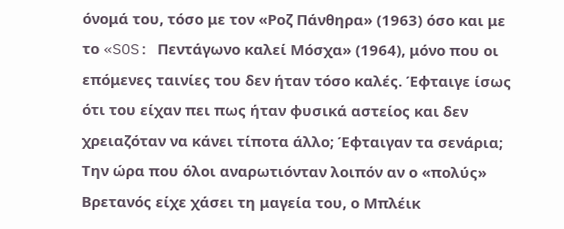όνομά του, τόσο με τον «Ροζ Πάνθηρα» (1963) όσο και με το «SOS: Πεντάγωνο καλεί Μόσχα» (1964), μόνο που οι επόμενες ταινίες του δεν ήταν τόσο καλές. Έφταιγε ίσως ότι του είχαν πει πως ήταν φυσικά αστείος και δεν χρειαζόταν να κάνει τίποτα άλλο; Έφταιγαν τα σενάρια; Την ώρα που όλοι αναρωτιόνταν λοιπόν αν ο «πολύς» Βρετανός είχε χάσει τη μαγεία του, ο Μπλέικ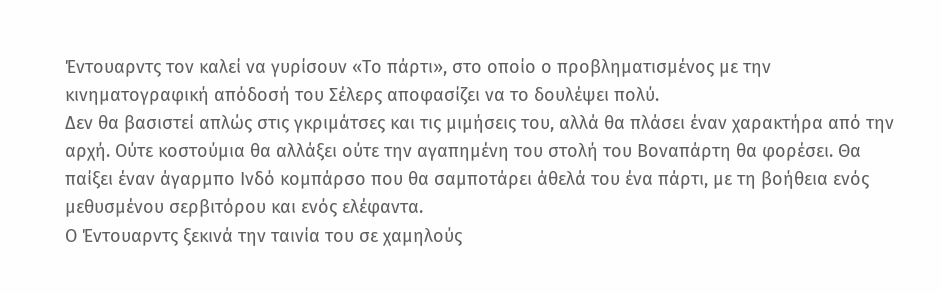Έντουαρντς τον καλεί να γυρίσουν «Το πάρτι», στο οποίο ο προβληματισμένος με την κινηματογραφική απόδοσή του Σέλερς αποφασίζει να το δουλέψει πολύ.
Δεν θα βασιστεί απλώς στις γκριμάτσες και τις μιμήσεις του, αλλά θα πλάσει έναν χαρακτήρα από την αρχή. Ούτε κοστούμια θα αλλάξει ούτε την αγαπημένη του στολή του Βοναπάρτη θα φορέσει. Θα παίξει έναν άγαρμπο Iνδό κομπάρσο που θα σαμποτάρει άθελά του ένα πάρτι, με τη βοήθεια ενός μεθυσμένου σερβιτόρου και ενός ελέφαντα.
Ο Έντουαρντς ξεκινά την ταινία του σε χαμηλούς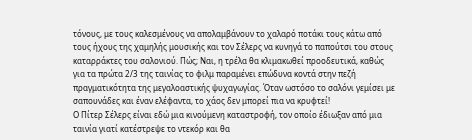τόνους, με τους καλεσμένους να απολαμβάνουν το χαλαρό ποτάκι τους κάτω από τους ήχους της χαμηλής μουσικής και τον Σέλερς να κυνηγά το παπούτσι του στους καταρράκτες του σαλονιού. Πώς; Ναι, η τρέλα θα κλιμακωθεί προοδευτικά, καθώς για τα πρώτα 2/3 της ταινίας το φιλμ παραμένει επώδυνα κοντά στην πεζή πραγματικότητα της μεγαλοαστικής ψυχαγωγίας. Όταν ωστόσο το σαλόνι γεμίσει με σαπουνάδες και έναν ελέφαντα, το χάος δεν μπορεί πια να κρυφτεί!
Ο Πίτερ Σέλερς είναι εδώ μια κινούμενη καταστροφή, τον οποίο έδιωξαν από μια ταινία γιατί κατέστρεψε το ντεκόρ και θα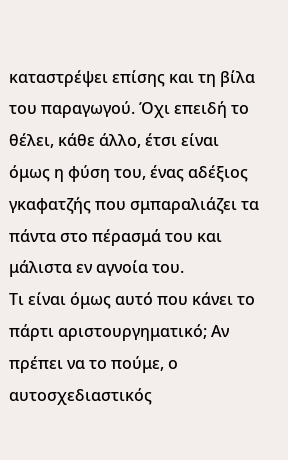καταστρέψει επίσης και τη βίλα του παραγωγού. Όχι επειδή το θέλει, κάθε άλλο, έτσι είναι όμως η φύση του, ένας αδέξιος γκαφατζής που σμπαραλιάζει τα πάντα στο πέρασμά του και μάλιστα εν αγνοία του.
Τι είναι όμως αυτό που κάνει το πάρτι αριστουργηματικό; Αν πρέπει να το πούμε, ο αυτοσχεδιαστικός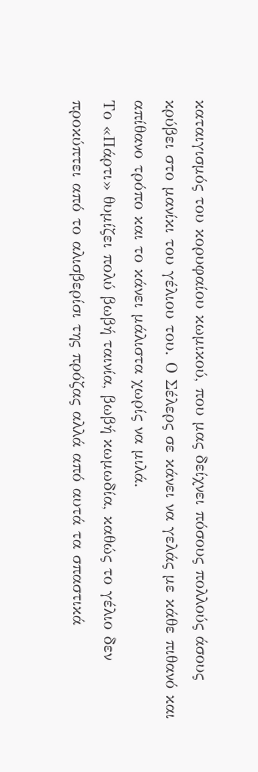καταιγισμός του κορυφαίου κωμικού, που μας δείχνει πόσους πολλούς άσους κρύβει στο μανίκι του γέλιου του. Ο Σέλερς σε κάνει να γελάς με κάθε πιθανό και απίθανο τρόπο και το κάνει μάλιστα χωρίς να μιλά.
Το «Πάρτι» θυμίζει πολύ βωβή ταινία, βωβή κωμωδία, καθώς το γέλιο δεν προκύπτει από το αλισβερίσι της πρόζας αλλά από αυτά τα σπαστικά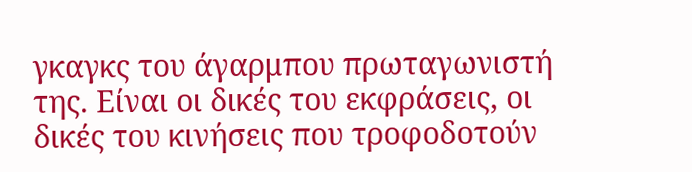γκαγκς του άγαρμπου πρωταγωνιστή της. Είναι οι δικές του εκφράσεις, οι δικές του κινήσεις που τροφοδοτούν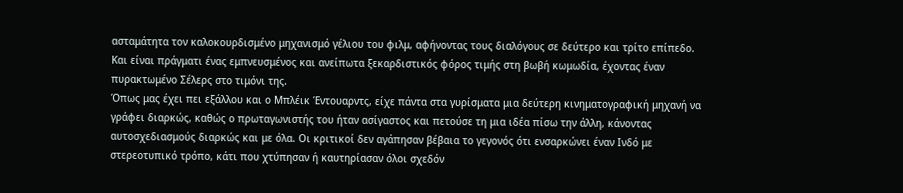ασταμάτητα τον καλοκουρδισμένο μηχανισμό γέλιου του φιλμ, αφήνοντας τους διαλόγους σε δεύτερο και τρίτο επίπεδο. Και είναι πράγματι ένας εμπνευσμένος και ανείπωτα ξεκαρδιστικός φόρος τιμής στη βωβή κωμωδία, έχοντας έναν πυρακτωμένο Σέλερς στο τιμόνι της.
Όπως μας έχει πει εξάλλου και ο Μπλέικ Έντουαρντς, είχε πάντα στα γυρίσματα μια δεύτερη κινηματογραφική μηχανή να γράφει διαρκώς, καθώς ο πρωταγωνιστής του ήταν ασίγαστος και πετούσε τη μια ιδέα πίσω την άλλη, κάνοντας αυτοσχεδιασμούς διαρκώς και με όλα. Οι κριτικοί δεν αγάπησαν βέβαια το γεγονός ότι ενσαρκώνει έναν Ινδό με στερεοτυπικό τρόπο, κάτι που χτύπησαν ή καυτηρίασαν όλοι σχεδόν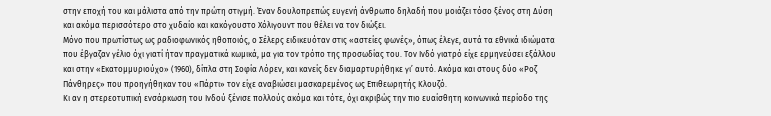στην εποχή του και μάλιστα από την πρώτη στιγμή. Έναν δουλοπρεπώς ευγενή άνθρωπο δηλαδή που μοιάζει τόσο ξένος στη Δύση και ακόμα περισσότερο στο χυδαίο και κακόγουστο Χόλιγουντ που θέλει να τον διώξει.
Μόνο που πρωτίστως ως ραδιοφωνικός ηθοποιός, ο Σέλερς ειδικευόταν στις «αστείες φωνές», όπως έλεγε, αυτά τα εθνικά ιδιώματα που έβγαζαν γέλιο όχι γιατί ήταν πραγματικά κωμικά, μα για τον τρόπο της προσωδίας του. Τον Ινδό γιατρό είχε ερμηνεύσει εξάλλου και στην «Εκατομμυριούχο» (1960), δίπλα στη Σοφία Λόρεν, και κανείς δεν διαμαρτυρήθηκε γι’ αυτό. Ακόμα και στους δύο «Ροζ Πάνθηρες» που προηγήθηκαν του «Πάρτι» τον είχε αναβιώσει μασκαρεμένος ως Επιθεωρητής Κλουζό.
Κι αν η στερεοτυπική ενσάρκωση του Ινδού ξένισε πολλούς ακόμα και τότε, όχι ακριβώς την πιο ευαίσθητη κοινωνικά περίοδο της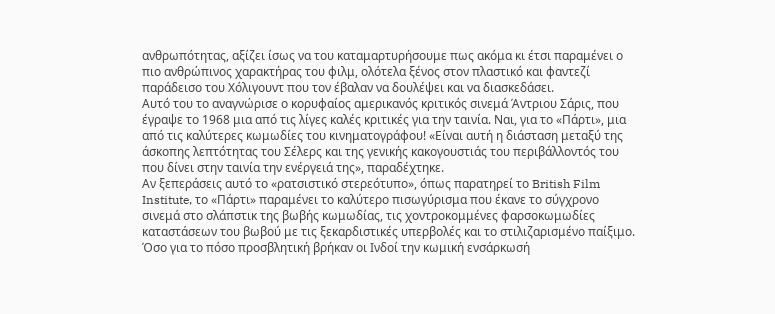ανθρωπότητας, αξίζει ίσως να του καταμαρτυρήσουμε πως ακόμα κι έτσι παραμένει ο πιο ανθρώπινος χαρακτήρας του φιλμ, ολότελα ξένος στον πλαστικό και φαντεζί παράδεισο του Χόλιγουντ που τον έβαλαν να δουλέψει και να διασκεδάσει.
Αυτό του το αναγνώρισε ο κορυφαίος αμερικανός κριτικός σινεμά Άντριου Σάρις, που έγραψε το 1968 μια από τις λίγες καλές κριτικές για την ταινία. Ναι, για το «Πάρτι», μια από τις καλύτερες κωμωδίες του κινηματογράφου! «Είναι αυτή η διάσταση μεταξύ της άσκοπης λεπτότητας του Σέλερς και της γενικής κακογουστιάς του περιβάλλοντός του που δίνει στην ταινία την ενέργειά της», παραδέχτηκε.
Αν ξεπεράσεις αυτό το «ρατσιστικό στερεότυπο», όπως παρατηρεί το British Film Institute, το «Πάρτι» παραμένει το καλύτερο πισωγύρισμα που έκανε το σύγχρονο σινεμά στο σλάπστικ της βωβής κωμωδίας, τις χοντροκομμένες φαρσοκωμωδίες καταστάσεων του βωβού με τις ξεκαρδιστικές υπερβολές και το στιλιζαρισμένο παίξιμο. Όσο για το πόσο προσβλητική βρήκαν οι Ινδοί την κωμική ενσάρκωσή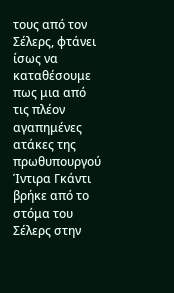τους από τον Σέλερς, φτάνει ίσως να καταθέσουμε πως μια από τις πλέον αγαπημένες ατάκες της πρωθυπουργού Ίντιρα Γκάντι βρήκε από το στόμα του Σέλερς στην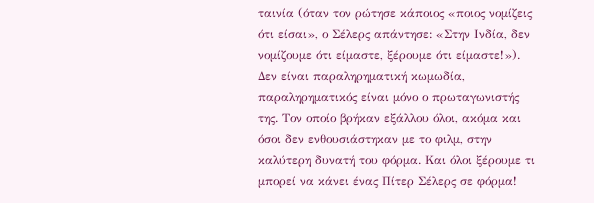ταινία (όταν τον ρώτησε κάποιος «ποιος νομίζεις ότι είσαι», ο Σέλερς απάντησε: «Στην Ινδία, δεν νομίζουμε ότι είμαστε, ξέρουμε ότι είμαστε!»).
Δεν είναι παραληρηματική κωμωδία, παραληρηματικός είναι μόνο ο πρωταγωνιστής της. Τον οποίο βρήκαν εξάλλου όλοι, ακόμα και όσοι δεν ενθουσιάστηκαν με το φιλμ, στην καλύτερη δυνατή του φόρμα. Και όλοι ξέρουμε τι μπορεί να κάνει ένας Πίτερ Σέλερς σε φόρμα!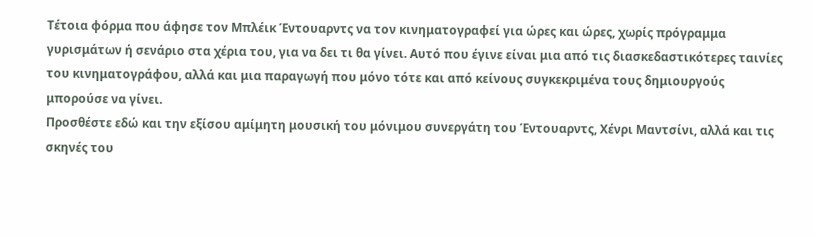Τέτοια φόρμα που άφησε τον Μπλέικ Έντουαρντς να τον κινηματογραφεί για ώρες και ώρες, χωρίς πρόγραμμα γυρισμάτων ή σενάριο στα χέρια του, για να δει τι θα γίνει. Αυτό που έγινε είναι μια από τις διασκεδαστικότερες ταινίες του κινηματογράφου, αλλά και μια παραγωγή που μόνο τότε και από κείνους συγκεκριμένα τους δημιουργούς μπορούσε να γίνει.
Προσθέστε εδώ και την εξίσου αμίμητη μουσική του μόνιμου συνεργάτη του Έντουαρντς, Χένρι Μαντσίνι, αλλά και τις σκηνές του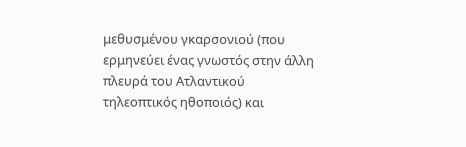μεθυσμένου γκαρσονιού (που ερμηνεύει ένας γνωστός στην άλλη πλευρά του Ατλαντικού τηλεοπτικός ηθοποιός) και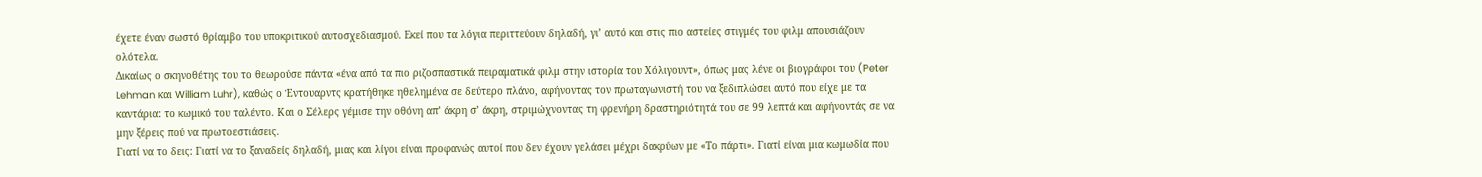έχετε έναν σωστό θρίαμβο του υποκριτικού αυτοσχεδιασμού. Εκεί που τα λόγια περιττεύουν δηλαδή, γι’ αυτό και στις πιο αστείες στιγμές του φιλμ απουσιάζουν ολότελα.
Δικαίως ο σκηνοθέτης του το θεωρούσε πάντα «ένα από τα πιο ριζοσπαστικά πειραματικά φιλμ στην ιστορία του Χόλιγουντ», όπως μας λένε οι βιογράφοι του (Peter Lehman και William Luhr), καθώς ο Έντουαρντς κρατήθηκε ηθελημένα σε δεύτερο πλάνο, αφήνοντας τον πρωταγωνιστή του να ξεδιπλώσει αυτό που είχε με τα καντάρια: το κωμικό του ταλέντο. Και ο Σέλερς γέμισε την οθόνη απ’ άκρη σ’ άκρη, στριμώχνοντας τη φρενήρη δραστηριότητά του σε 99 λεπτά και αφήνοντάς σε να μην ξέρεις πού να πρωτοεστιάσεις.
Γιατί να το δεις: Γιατί να το ξαναδείς δηλαδή, μιας και λίγοι είναι προφανώς αυτοί που δεν έχουν γελάσει μέχρι δακρύων με «Το πάρτι». Γιατί είναι μια κωμωδία που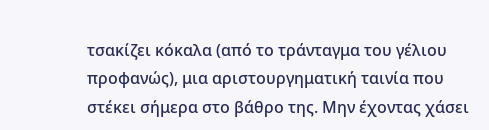τσακίζει κόκαλα (από το τράνταγμα του γέλιου προφανώς), μια αριστουργηματική ταινία που στέκει σήμερα στο βάθρο της. Μην έχοντας χάσει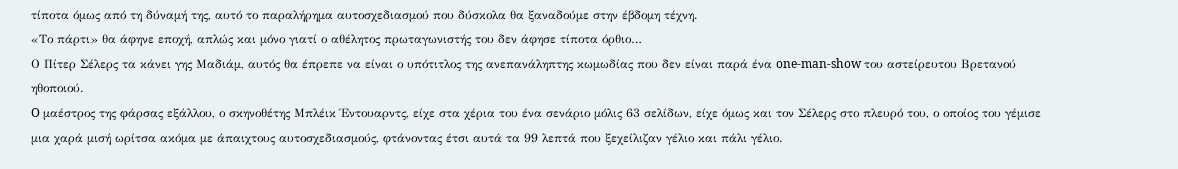τίποτα όμως από τη δύναμή της, αυτό το παραλήρημα αυτοσχεδιασμού που δύσκολα θα ξαναδούμε στην έβδομη τέχνη.
«Το πάρτι» θα άφηνε εποχή, απλώς και μόνο γιατί ο αθέλητος πρωταγωνιστής του δεν άφησε τίποτα όρθιο…
Ο Πίτερ Σέλερς τα κάνει γης Μαδιάμ, αυτός θα έπρεπε να είναι ο υπότιτλος της ανεπανάληπτης κωμωδίας που δεν είναι παρά ένα one-man-show του αστείρευτου Βρετανού ηθοποιού.
O μαέστρος της φάρσας εξάλλου, ο σκηνοθέτης Μπλέικ Έντουαρντς, είχε στα χέρια του ένα σενάριο μόλις 63 σελίδων, είχε όμως και τον Σέλερς στο πλευρό του, ο οποίος του γέμισε μια χαρά μισή ωρίτσα ακόμα με άπαιχτους αυτοσχεδιασμούς, φτάνοντας έτσι αυτά τα 99 λεπτά που ξεχείλιζαν γέλιο και πάλι γέλιο.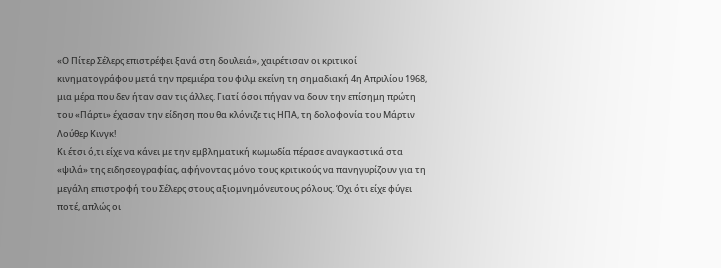«Ο Πίτερ Σέλερς επιστρέφει ξανά στη δουλειά», χαιρέτισαν οι κριτικοί κινηματογράφου μετά την πρεμιέρα του φιλμ εκείνη τη σημαδιακή 4η Απριλίου 1968, μια μέρα που δεν ήταν σαν τις άλλες. Γιατί όσοι πήγαν να δουν την επίσημη πρώτη του «Πάρτι» έχασαν την είδηση που θα κλόνιζε τις ΗΠΑ, τη δολοφονία του Μάρτιν Λούθερ Κινγκ!
Κι έτσι ό,τι είχε να κάνει με την εμβληματική κωμωδία πέρασε αναγκαστικά στα «ψιλά» της ειδησεογραφίας, αφήνοντας μόνο τους κριτικούς να πανηγυρίζουν για τη μεγάλη επιστροφή του Σέλερς στους αξιομνημόνευτους ρόλους. Όχι ότι είχε φύγει ποτέ, απλώς οι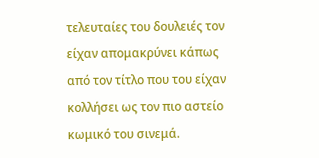τελευταίες του δουλειές τον είχαν απομακρύνει κάπως από τον τίτλο που του είχαν κολλήσει ως τον πιο αστείο κωμικό του σινεμά.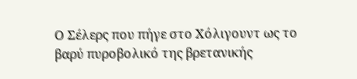Ο Σέλερς που πήγε στο Χόλιγουντ ως το βαρύ πυροβολικό της βρετανικής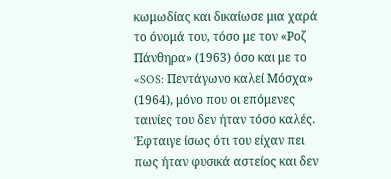κωμωδίας και δικαίωσε μια χαρά το όνομά του, τόσο με τον «Ροζ Πάνθηρα» (1963) όσο και με το «SOS: Πεντάγωνο καλεί Μόσχα» (1964), μόνο που οι επόμενες ταινίες του δεν ήταν τόσο καλές. Έφταιγε ίσως ότι του είχαν πει πως ήταν φυσικά αστείος και δεν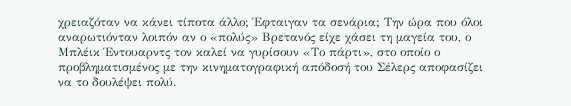χρειαζόταν να κάνει τίποτα άλλο; Έφταιγαν τα σενάρια; Την ώρα που όλοι αναρωτιόνταν λοιπόν αν ο «πολύς» Βρετανός είχε χάσει τη μαγεία του, ο Μπλέικ Έντουαρντς τον καλεί να γυρίσουν «Το πάρτι», στο οποίο ο προβληματισμένος με την κινηματογραφική απόδοσή του Σέλερς αποφασίζει να το δουλέψει πολύ.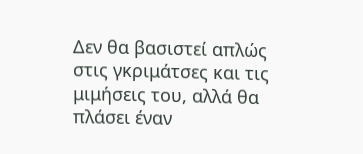Δεν θα βασιστεί απλώς στις γκριμάτσες και τις μιμήσεις του, αλλά θα πλάσει έναν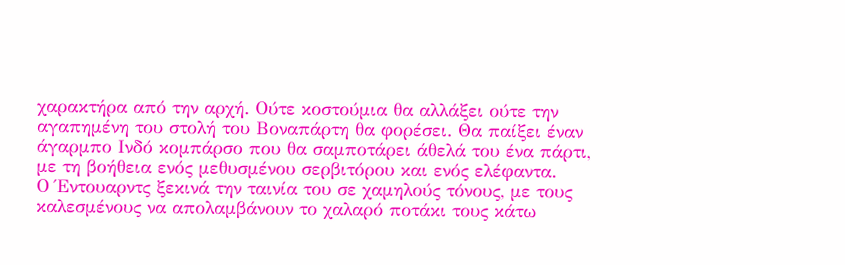χαρακτήρα από την αρχή. Ούτε κοστούμια θα αλλάξει ούτε την αγαπημένη του στολή του Βοναπάρτη θα φορέσει. Θα παίξει έναν άγαρμπο Iνδό κομπάρσο που θα σαμποτάρει άθελά του ένα πάρτι, με τη βοήθεια ενός μεθυσμένου σερβιτόρου και ενός ελέφαντα.
Ο Έντουαρντς ξεκινά την ταινία του σε χαμηλούς τόνους, με τους καλεσμένους να απολαμβάνουν το χαλαρό ποτάκι τους κάτω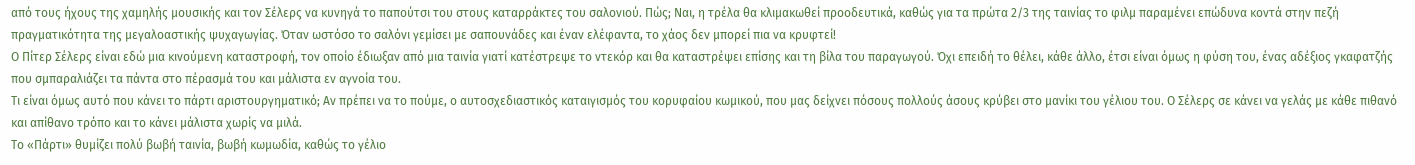από τους ήχους της χαμηλής μουσικής και τον Σέλερς να κυνηγά το παπούτσι του στους καταρράκτες του σαλονιού. Πώς; Ναι, η τρέλα θα κλιμακωθεί προοδευτικά, καθώς για τα πρώτα 2/3 της ταινίας το φιλμ παραμένει επώδυνα κοντά στην πεζή πραγματικότητα της μεγαλοαστικής ψυχαγωγίας. Όταν ωστόσο το σαλόνι γεμίσει με σαπουνάδες και έναν ελέφαντα, το χάος δεν μπορεί πια να κρυφτεί!
Ο Πίτερ Σέλερς είναι εδώ μια κινούμενη καταστροφή, τον οποίο έδιωξαν από μια ταινία γιατί κατέστρεψε το ντεκόρ και θα καταστρέψει επίσης και τη βίλα του παραγωγού. Όχι επειδή το θέλει, κάθε άλλο, έτσι είναι όμως η φύση του, ένας αδέξιος γκαφατζής που σμπαραλιάζει τα πάντα στο πέρασμά του και μάλιστα εν αγνοία του.
Τι είναι όμως αυτό που κάνει το πάρτι αριστουργηματικό; Αν πρέπει να το πούμε, ο αυτοσχεδιαστικός καταιγισμός του κορυφαίου κωμικού, που μας δείχνει πόσους πολλούς άσους κρύβει στο μανίκι του γέλιου του. Ο Σέλερς σε κάνει να γελάς με κάθε πιθανό και απίθανο τρόπο και το κάνει μάλιστα χωρίς να μιλά.
Το «Πάρτι» θυμίζει πολύ βωβή ταινία, βωβή κωμωδία, καθώς το γέλιο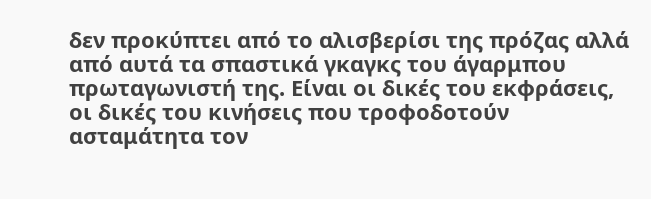δεν προκύπτει από το αλισβερίσι της πρόζας αλλά από αυτά τα σπαστικά γκαγκς του άγαρμπου πρωταγωνιστή της. Είναι οι δικές του εκφράσεις, οι δικές του κινήσεις που τροφοδοτούν ασταμάτητα τον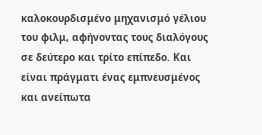καλοκουρδισμένο μηχανισμό γέλιου του φιλμ, αφήνοντας τους διαλόγους σε δεύτερο και τρίτο επίπεδο. Και είναι πράγματι ένας εμπνευσμένος και ανείπωτα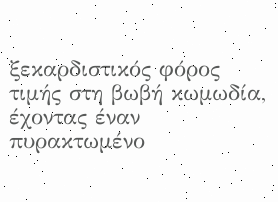ξεκαρδιστικός φόρος τιμής στη βωβή κωμωδία, έχοντας έναν πυρακτωμένο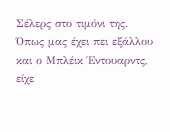Σέλερς στο τιμόνι της.
Όπως μας έχει πει εξάλλου και ο Μπλέικ Έντουαρντς, είχε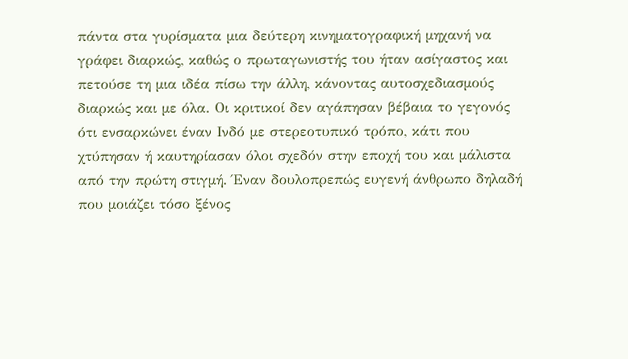πάντα στα γυρίσματα μια δεύτερη κινηματογραφική μηχανή να γράφει διαρκώς, καθώς ο πρωταγωνιστής του ήταν ασίγαστος και πετούσε τη μια ιδέα πίσω την άλλη, κάνοντας αυτοσχεδιασμούς διαρκώς και με όλα. Οι κριτικοί δεν αγάπησαν βέβαια το γεγονός ότι ενσαρκώνει έναν Ινδό με στερεοτυπικό τρόπο, κάτι που χτύπησαν ή καυτηρίασαν όλοι σχεδόν στην εποχή του και μάλιστα από την πρώτη στιγμή. Έναν δουλοπρεπώς ευγενή άνθρωπο δηλαδή που μοιάζει τόσο ξένος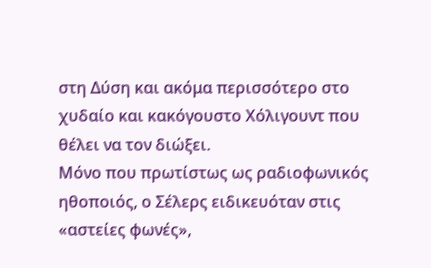στη Δύση και ακόμα περισσότερο στο χυδαίο και κακόγουστο Χόλιγουντ που θέλει να τον διώξει.
Μόνο που πρωτίστως ως ραδιοφωνικός ηθοποιός, ο Σέλερς ειδικευόταν στις «αστείες φωνές»,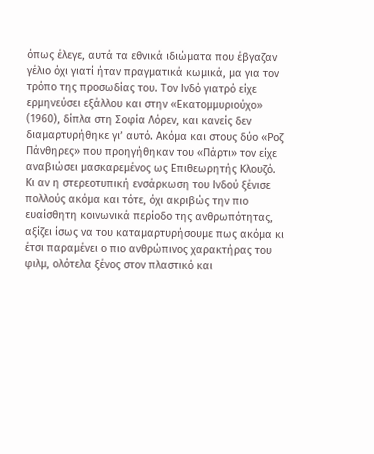όπως έλεγε, αυτά τα εθνικά ιδιώματα που έβγαζαν γέλιο όχι γιατί ήταν πραγματικά κωμικά, μα για τον τρόπο της προσωδίας του. Τον Ινδό γιατρό είχε ερμηνεύσει εξάλλου και στην «Εκατομμυριούχο» (1960), δίπλα στη Σοφία Λόρεν, και κανείς δεν διαμαρτυρήθηκε γι’ αυτό. Ακόμα και στους δύο «Ροζ Πάνθηρες» που προηγήθηκαν του «Πάρτι» τον είχε αναβιώσει μασκαρεμένος ως Επιθεωρητής Κλουζό.
Κι αν η στερεοτυπική ενσάρκωση του Ινδού ξένισε πολλούς ακόμα και τότε, όχι ακριβώς την πιο ευαίσθητη κοινωνικά περίοδο της ανθρωπότητας, αξίζει ίσως να του καταμαρτυρήσουμε πως ακόμα κι έτσι παραμένει ο πιο ανθρώπινος χαρακτήρας του φιλμ, ολότελα ξένος στον πλαστικό και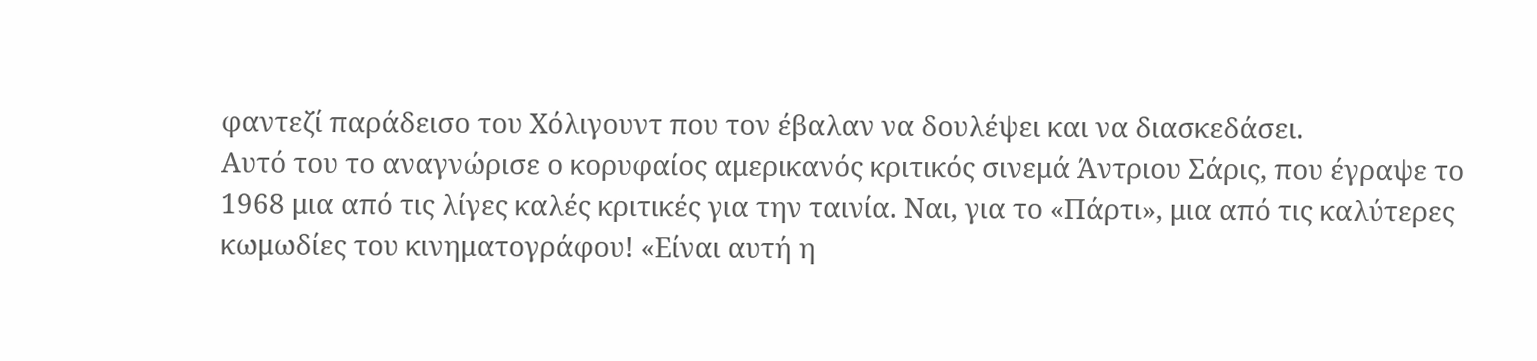φαντεζί παράδεισο του Χόλιγουντ που τον έβαλαν να δουλέψει και να διασκεδάσει.
Αυτό του το αναγνώρισε ο κορυφαίος αμερικανός κριτικός σινεμά Άντριου Σάρις, που έγραψε το 1968 μια από τις λίγες καλές κριτικές για την ταινία. Ναι, για το «Πάρτι», μια από τις καλύτερες κωμωδίες του κινηματογράφου! «Είναι αυτή η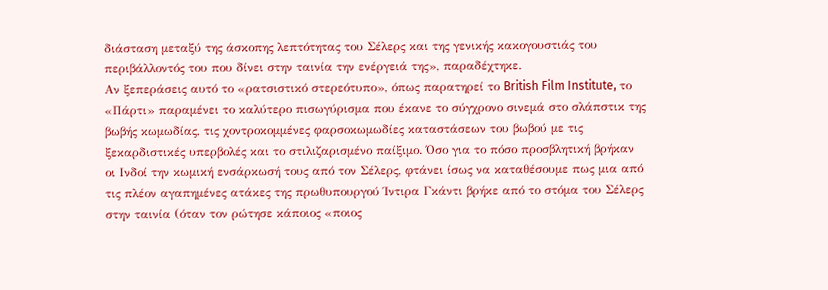διάσταση μεταξύ της άσκοπης λεπτότητας του Σέλερς και της γενικής κακογουστιάς του περιβάλλοντός του που δίνει στην ταινία την ενέργειά της», παραδέχτηκε.
Αν ξεπεράσεις αυτό το «ρατσιστικό στερεότυπο», όπως παρατηρεί το British Film Institute, το «Πάρτι» παραμένει το καλύτερο πισωγύρισμα που έκανε το σύγχρονο σινεμά στο σλάπστικ της βωβής κωμωδίας, τις χοντροκομμένες φαρσοκωμωδίες καταστάσεων του βωβού με τις ξεκαρδιστικές υπερβολές και το στιλιζαρισμένο παίξιμο. Όσο για το πόσο προσβλητική βρήκαν οι Ινδοί την κωμική ενσάρκωσή τους από τον Σέλερς, φτάνει ίσως να καταθέσουμε πως μια από τις πλέον αγαπημένες ατάκες της πρωθυπουργού Ίντιρα Γκάντι βρήκε από το στόμα του Σέλερς στην ταινία (όταν τον ρώτησε κάποιος «ποιος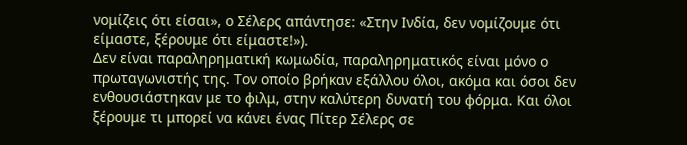νομίζεις ότι είσαι», ο Σέλερς απάντησε: «Στην Ινδία, δεν νομίζουμε ότι είμαστε, ξέρουμε ότι είμαστε!»).
Δεν είναι παραληρηματική κωμωδία, παραληρηματικός είναι μόνο ο πρωταγωνιστής της. Τον οποίο βρήκαν εξάλλου όλοι, ακόμα και όσοι δεν ενθουσιάστηκαν με το φιλμ, στην καλύτερη δυνατή του φόρμα. Και όλοι ξέρουμε τι μπορεί να κάνει ένας Πίτερ Σέλερς σε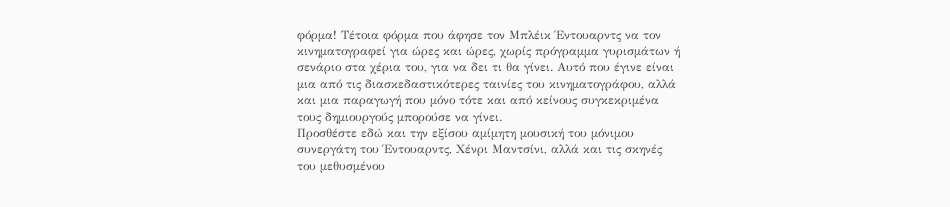φόρμα! Τέτοια φόρμα που άφησε τον Μπλέικ Έντουαρντς να τον κινηματογραφεί για ώρες και ώρες, χωρίς πρόγραμμα γυρισμάτων ή σενάριο στα χέρια του, για να δει τι θα γίνει. Αυτό που έγινε είναι μια από τις διασκεδαστικότερες ταινίες του κινηματογράφου, αλλά και μια παραγωγή που μόνο τότε και από κείνους συγκεκριμένα τους δημιουργούς μπορούσε να γίνει.
Προσθέστε εδώ και την εξίσου αμίμητη μουσική του μόνιμου συνεργάτη του Έντουαρντς, Χένρι Μαντσίνι, αλλά και τις σκηνές του μεθυσμένου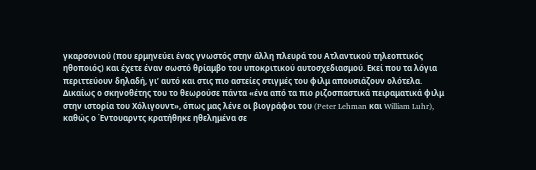γκαρσονιού (που ερμηνεύει ένας γνωστός στην άλλη πλευρά του Ατλαντικού τηλεοπτικός ηθοποιός) και έχετε έναν σωστό θρίαμβο του υποκριτικού αυτοσχεδιασμού. Εκεί που τα λόγια περιττεύουν δηλαδή, γι’ αυτό και στις πιο αστείες στιγμές του φιλμ απουσιάζουν ολότελα.
Δικαίως ο σκηνοθέτης του το θεωρούσε πάντα «ένα από τα πιο ριζοσπαστικά πειραματικά φιλμ στην ιστορία του Χόλιγουντ», όπως μας λένε οι βιογράφοι του (Peter Lehman και William Luhr), καθώς ο Έντουαρντς κρατήθηκε ηθελημένα σε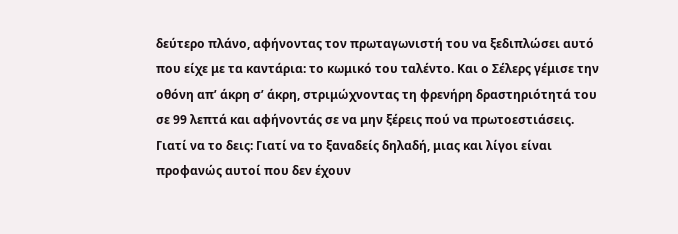δεύτερο πλάνο, αφήνοντας τον πρωταγωνιστή του να ξεδιπλώσει αυτό που είχε με τα καντάρια: το κωμικό του ταλέντο. Και ο Σέλερς γέμισε την οθόνη απ’ άκρη σ’ άκρη, στριμώχνοντας τη φρενήρη δραστηριότητά του σε 99 λεπτά και αφήνοντάς σε να μην ξέρεις πού να πρωτοεστιάσεις.
Γιατί να το δεις: Γιατί να το ξαναδείς δηλαδή, μιας και λίγοι είναι προφανώς αυτοί που δεν έχουν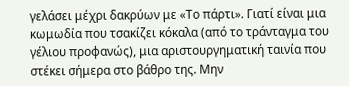γελάσει μέχρι δακρύων με «Το πάρτι». Γιατί είναι μια κωμωδία που τσακίζει κόκαλα (από το τράνταγμα του γέλιου προφανώς), μια αριστουργηματική ταινία που στέκει σήμερα στο βάθρο της. Μην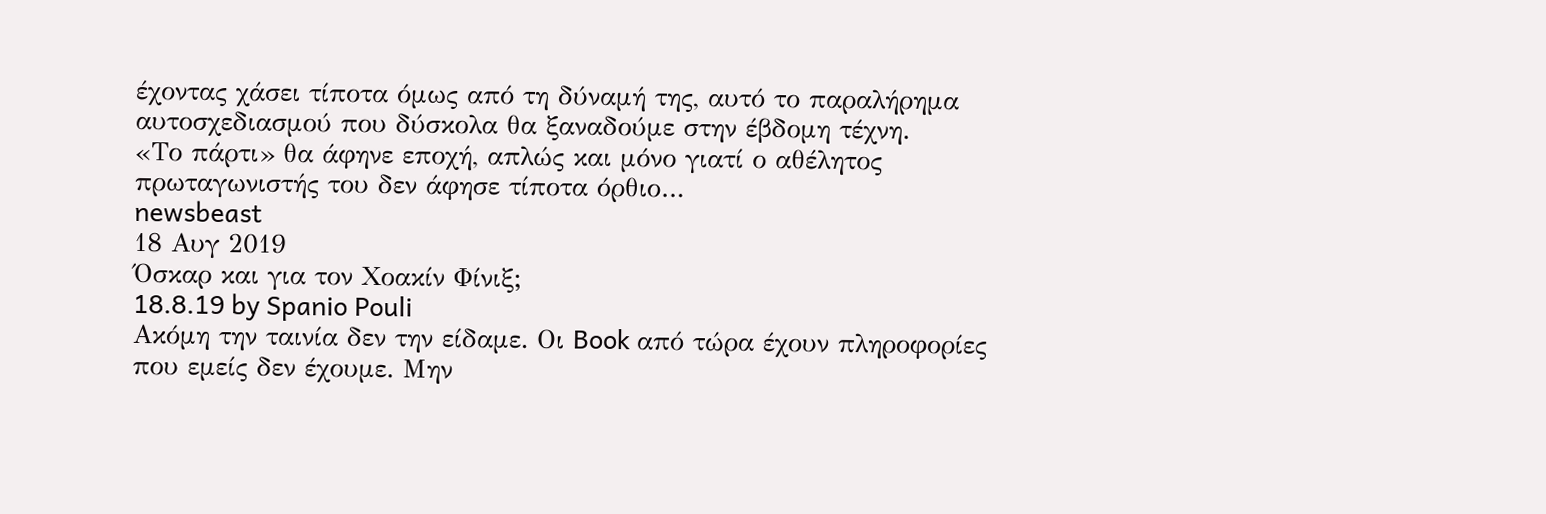έχοντας χάσει τίποτα όμως από τη δύναμή της, αυτό το παραλήρημα αυτοσχεδιασμού που δύσκολα θα ξαναδούμε στην έβδομη τέχνη.
«Το πάρτι» θα άφηνε εποχή, απλώς και μόνο γιατί ο αθέλητος πρωταγωνιστής του δεν άφησε τίποτα όρθιο…
newsbeast
18 Αυγ 2019
Όσκαρ και για τον Χοακίν Φίνιξ;
18.8.19 by Spanio Pouli
Ακόμη την ταινία δεν την είδαμε. Οι Book από τώρα έχουν πληροφορίες που εμείς δεν έχουμε. Μην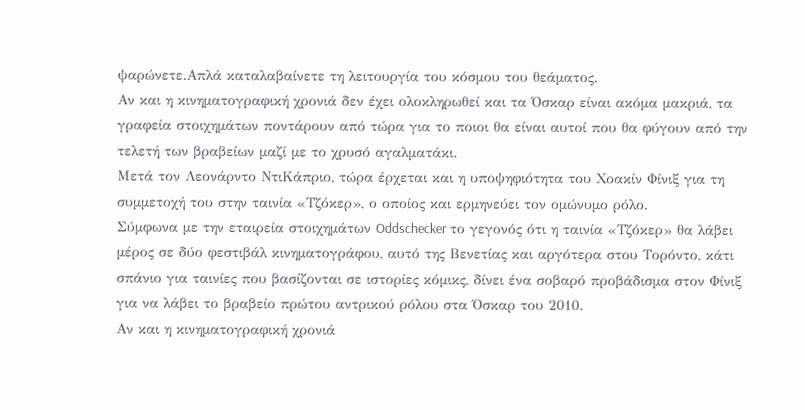ψαρώνετε.Απλά καταλαβαίνετε τη λειτουργία του κόσμου του θεάματος.
Αν και η κινηματογραφική χρονιά δεν έχει ολοκληρωθεί και τα Όσκαρ είναι ακόμα μακριά, τα γραφεία στοιχημάτων ποντάρουν από τώρα για το ποιοι θα είναι αυτοί που θα φύγουν από την τελετή των βραβείων μαζί με το χρυσό αγαλματάκι.
Μετά τον Λεονάρντο ΝτιΚάπριο, τώρα έρχεται και η υποψηφιότητα του Χοακίν Φίνιξ για τη συμμετοχή του στην ταινία «Τζόκερ», ο οποίος και ερμηνεύει τον ομώνυμο ρόλο.
Σύμφωνα με την εταιρεία στοιχημάτων Oddschecker το γεγονός ότι η ταινία «Τζόκερ» θα λάβει μέρος σε δύο φεστιβάλ κινηματογράφου, αυτό της Βενετίας και αργότερα στου Τορόντο, κάτι σπάνιο για ταινίες που βασίζονται σε ιστορίες κόμικς, δίνει ένα σοβαρό προβάδισμα στον Φίνιξ για να λάβει το βραβείο πρώτου αντρικού ρόλου στα Όσκαρ του 2010.
Αν και η κινηματογραφική χρονιά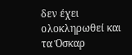δεν έχει ολοκληρωθεί και τα Όσκαρ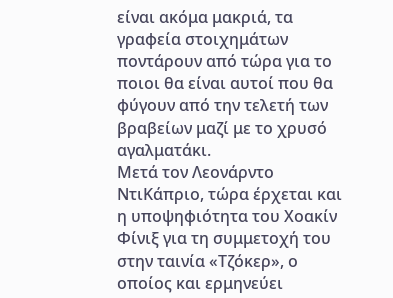είναι ακόμα μακριά, τα γραφεία στοιχημάτων ποντάρουν από τώρα για το ποιοι θα είναι αυτοί που θα φύγουν από την τελετή των βραβείων μαζί με το χρυσό αγαλματάκι.
Μετά τον Λεονάρντο ΝτιΚάπριο, τώρα έρχεται και η υποψηφιότητα του Χοακίν Φίνιξ για τη συμμετοχή του στην ταινία «Τζόκερ», ο οποίος και ερμηνεύει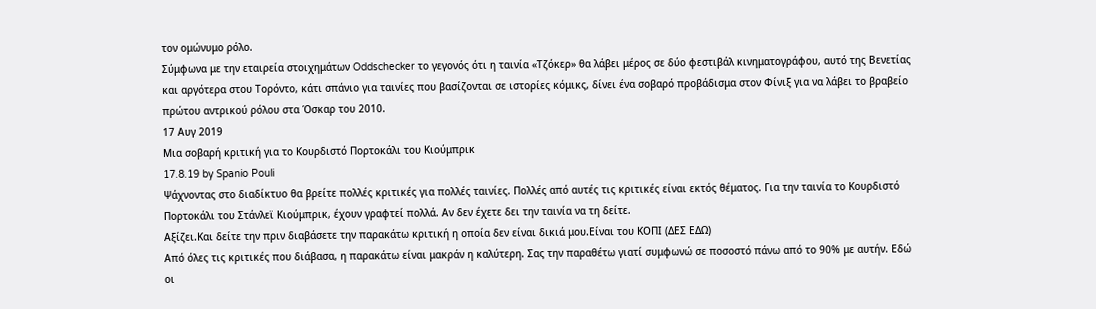τον ομώνυμο ρόλο.
Σύμφωνα με την εταιρεία στοιχημάτων Oddschecker το γεγονός ότι η ταινία «Τζόκερ» θα λάβει μέρος σε δύο φεστιβάλ κινηματογράφου, αυτό της Βενετίας και αργότερα στου Τορόντο, κάτι σπάνιο για ταινίες που βασίζονται σε ιστορίες κόμικς, δίνει ένα σοβαρό προβάδισμα στον Φίνιξ για να λάβει το βραβείο πρώτου αντρικού ρόλου στα Όσκαρ του 2010.
17 Αυγ 2019
Μια σοβαρή κριτική για το Κουρδιστό Πορτοκάλι του Κιούμπρικ
17.8.19 by Spanio Pouli
Ψάχνοντας στο διαδίκτυο θα βρείτε πολλές κριτικές για πολλές ταινίες. Πολλές από αυτές τις κριτικές είναι εκτός θέματος. Για την ταινία το Κουρδιστό Πορτοκάλι του Στάνλεϊ Κιούμπρικ, έχουν γραφτεί πολλά. Αν δεν έχετε δει την ταινία να τη δείτε.
Αξίζει.Και δείτε την πριν διαβάσετε την παρακάτω κριτική η οποία δεν είναι δικιά μου.Είναι του ΚΟΠΙ (ΔΕΣ ΕΔΩ)
Από όλες τις κριτικές που διάβασα, η παρακάτω είναι μακράν η καλύτερη. Σας την παραθέτω γιατί συμφωνώ σε ποσοστό πάνω από το 90% με αυτήν. Εδώ οι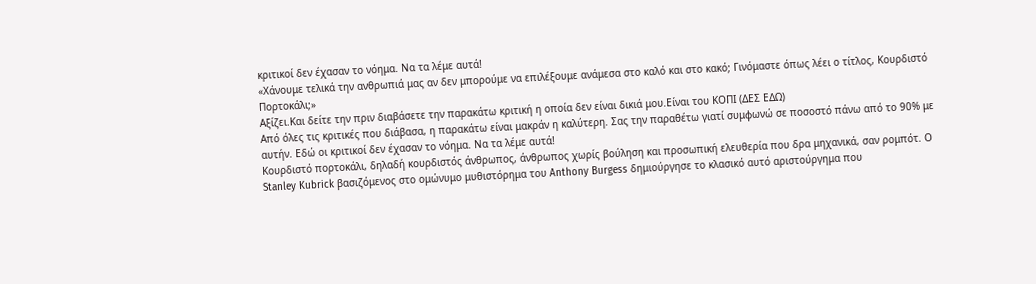κριτικοί δεν έχασαν το νόημα. Να τα λέμε αυτά!
«Χάνουμε τελικά την ανθρωπιά μας αν δεν μπορούμε να επιλέξουμε ανάμεσα στο καλό και στο κακό; Γινόμαστε όπως λέει ο τίτλος, Κουρδιστό Πορτοκάλι;»
Αξίζει.Και δείτε την πριν διαβάσετε την παρακάτω κριτική η οποία δεν είναι δικιά μου.Είναι του ΚΟΠΙ (ΔΕΣ ΕΔΩ)
Από όλες τις κριτικές που διάβασα, η παρακάτω είναι μακράν η καλύτερη. Σας την παραθέτω γιατί συμφωνώ σε ποσοστό πάνω από το 90% με αυτήν. Εδώ οι κριτικοί δεν έχασαν το νόημα. Να τα λέμε αυτά!
Κουρδιστό πορτοκάλι, δηλαδή κουρδιστός άνθρωπος, άνθρωπος χωρίς βούληση και προσωπική ελευθερία που δρα μηχανικά, σαν ρομπότ. Ο Stanley Kubrick βασιζόμενος στο ομώνυμο μυθιστόρημα του Anthony Burgess δημιούργησε το κλασικό αυτό αριστούργημα που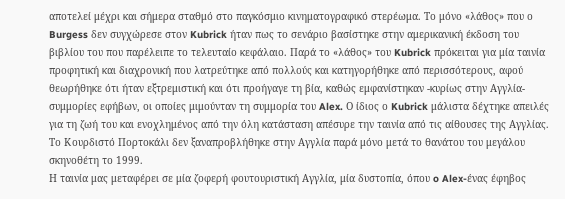αποτελεί μέχρι και σήμερα σταθμό στο παγκόσμιο κινηματογραφικό στερέωμα. Το μόνο «λάθος» που ο Burgess δεν συγχώρεσε στον Kubrick ήταν πως το σενάριο βασίστηκε στην αμερικανική έκδοση του βιβλίου του που παρέλειπε το τελευταίο κεφάλαιο. Παρά το «λάθος» του Kubrick πρόκειται για μία ταινία προφητική και διαχρονική που λατρεύτηκε από πολλούς και κατηγορήθηκε από περισσότερους, αφού θεωρήθηκε ότι ήταν εξτρεμιστική και ότι προήγαγε τη βία, καθώς εμφανίστηκαν -κυρίως στην Αγγλία- συμμορίες εφήβων, οι οποίες μιμούνταν τη συμμορία του Alex. Ο ίδιος ο Kubrick μάλιστα δέχτηκε απειλές για τη ζωή του και ενοχλημένος από την όλη κατάσταση απέσυρε την ταινία από τις αίθουσες της Αγγλίας. Το Κουρδιστό Πορτοκάλι δεν ξαναπροβλήθηκε στην Αγγλία παρά μόνο μετά το θανάτου του μεγάλου σκηνοθέτη το 1999.
Η ταινία μας μεταφέρει σε μία ζοφερή φουτουριστική Αγγλία, μία δυστοπία, όπου o Alex-ένας έφηβος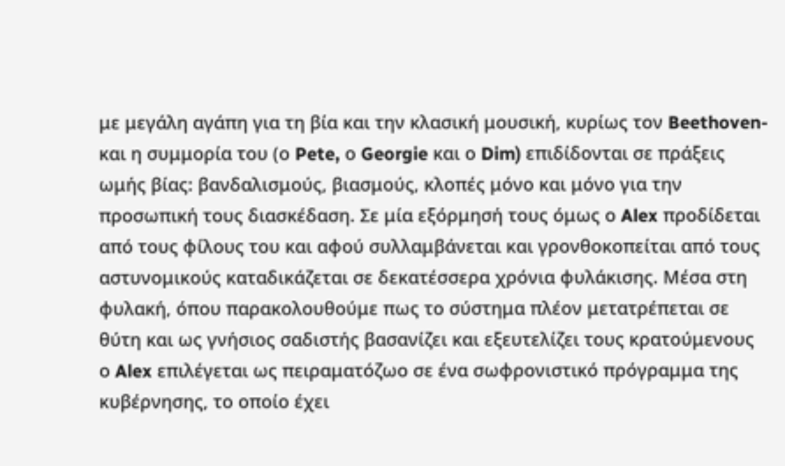με μεγάλη αγάπη για τη βία και την κλασική μουσική, κυρίως τον Beethoven-και η συμμορία του (ο Pete, ο Georgie και ο Dim) επιδίδονται σε πράξεις ωμής βίας: βανδαλισμούς, βιασμούς, κλοπές μόνο και μόνο για την προσωπική τους διασκέδαση. Σε μία εξόρμησή τους όμως ο Alex προδίδεται από τους φίλους του και αφού συλλαμβάνεται και γρονθοκοπείται από τους αστυνομικούς καταδικάζεται σε δεκατέσσερα χρόνια φυλάκισης. Μέσα στη φυλακή, όπου παρακολουθούμε πως το σύστημα πλέον μετατρέπεται σε θύτη και ως γνήσιος σαδιστής βασανίζει και εξευτελίζει τους κρατούμενους ο Alex επιλέγεται ως πειραματόζωο σε ένα σωφρονιστικό πρόγραμμα της κυβέρνησης, το οποίο έχει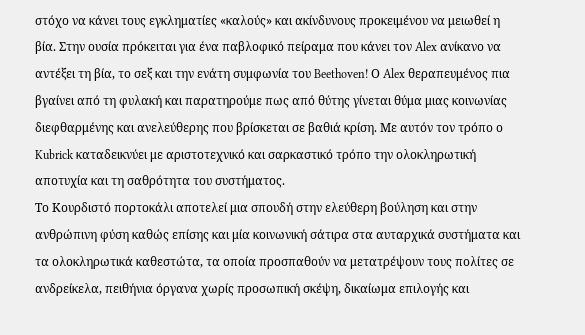στόχο να κάνει τους εγκληματίες «καλούς» και ακίνδυνους προκειμένου να μειωθεί η βία. Στην ουσία πρόκειται για ένα παβλοφικό πείραμα που κάνει τον Alex ανίκανο να αντέξει τη βία, το σεξ και την ενάτη συμφωνία του Beethoven! Ο Alex θεραπευμένος πια βγαίνει από τη φυλακή και παρατηρούμε πως από θύτης γίνεται θύμα μιας κοινωνίας διεφθαρμένης και ανελεύθερης που βρίσκεται σε βαθιά κρίση. Με αυτόν τον τρόπο ο Kubrick καταδεικνύει με αριστοτεχνικό και σαρκαστικό τρόπο την ολοκληρωτική αποτυχία και τη σαθρότητα του συστήματος.
Το Κουρδιστό πορτοκάλι αποτελεί μια σπουδή στην ελεύθερη βούληση και στην ανθρώπινη φύση καθώς επίσης και μία κοινωνική σάτιρα στα αυταρχικά συστήματα και τα ολοκληρωτικά καθεστώτα, τα οποία προσπαθούν να μετατρέψουν τους πολίτες σε ανδρείκελα, πειθήνια όργανα χωρίς προσωπική σκέψη, δικαίωμα επιλογής και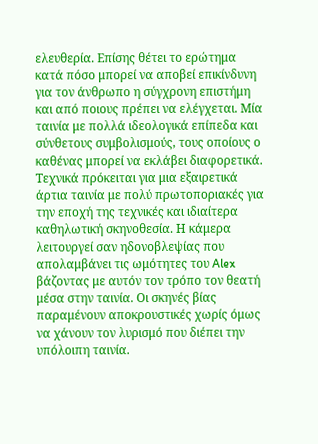ελευθερία. Επίσης θέτει το ερώτημα κατά πόσο μπορεί να αποβεί επικίνδυνη για τον άνθρωπο η σύγχρονη επιστήμη και από ποιους πρέπει να ελέγχεται. Μία ταινία με πολλά ιδεολογικά επίπεδα και σύνθετους συμβολισμούς, τους οποίους ο καθένας μπορεί να εκλάβει διαφορετικά.
Τεχνικά πρόκειται για μια εξαιρετικά άρτια ταινία με πολύ πρωτοποριακές για την εποχή της τεχνικές και ιδιαίτερα καθηλωτική σκηνοθεσία. Η κάμερα λειτουργεί σαν ηδονοβλεψίας που απολαμβάνει τις ωμότητες του Alex βάζοντας με αυτόν τον τρόπο τον θεατή μέσα στην ταινία. Οι σκηνές βίας παραμένουν αποκρουστικές χωρίς όμως να χάνουν τον λυρισμό που διέπει την υπόλοιπη ταινία.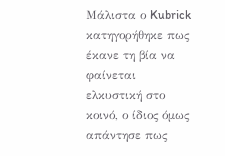Μάλιστα ο Kubrick κατηγορήθηκε πως έκανε τη βία να φαίνεται ελκυστική στο κοινό, ο ίδιος όμως απάντησε πως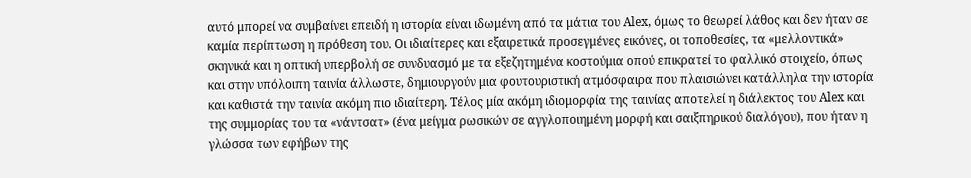αυτό μπορεί να συμβαίνει επειδή η ιστορία είναι ιδωμένη από τα μάτια του Alex, όμως το θεωρεί λάθος και δεν ήταν σε καμία περίπτωση η πρόθεση του. Οι ιδιαίτερες και εξαιρετικά προσεγμένες εικόνες, οι τοποθεσίες, τα «μελλοντικά» σκηνικά και η οπτική υπερβολή σε συνδυασμό με τα εξεζητημένα κοστούμια οπού επικρατεί το φαλλικό στοιχείο, όπως και στην υπόλοιπη ταινία άλλωστε, δημιουργούν μια φουτουριστική ατμόσφαιρα που πλαισιώνει κατάλληλα την ιστορία και καθιστά την ταινία ακόμη πιο ιδιαίτερη. Τέλος μία ακόμη ιδιομορφία της ταινίας αποτελεί η διάλεκτος του Alex και της συμμορίας του τα «νάντσατ» (ένα μείγμα ρωσικών σε αγγλοποιημένη μορφή και σαιξπηρικού διαλόγου), που ήταν η γλώσσα των εφήβων της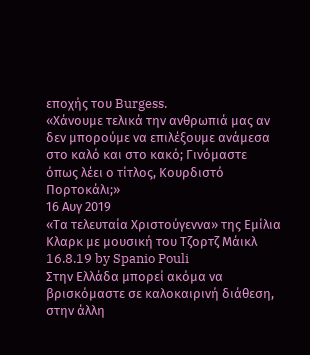εποχής του Burgess.
«Χάνουμε τελικά την ανθρωπιά μας αν δεν μπορούμε να επιλέξουμε ανάμεσα στο καλό και στο κακό; Γινόμαστε όπως λέει ο τίτλος, Κουρδιστό Πορτοκάλι;»
16 Αυγ 2019
«Τα τελευταία Χριστούγεννα» της Εμίλια Κλαρκ με μουσική του Τζορτζ Μάικλ
16.8.19 by Spanio Pouli
Στην Ελλάδα μπορεί ακόμα να βρισκόμαστε σε καλοκαιρινή διάθεση, στην άλλη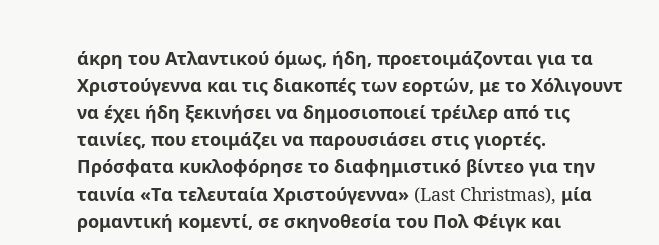άκρη του Ατλαντικού όμως, ήδη, προετοιμάζονται για τα Χριστούγεννα και τις διακοπές των εορτών, με το Χόλιγουντ να έχει ήδη ξεκινήσει να δημοσιοποιεί τρέιλερ από τις ταινίες, που ετοιμάζει να παρουσιάσει στις γιορτές.
Πρόσφατα κυκλοφόρησε το διαφημιστικό βίντεο για την ταινία «Τα τελευταία Χριστούγεννα» (Last Christmas), μία ρομαντική κομεντί, σε σκηνοθεσία του Πολ Φέιγκ και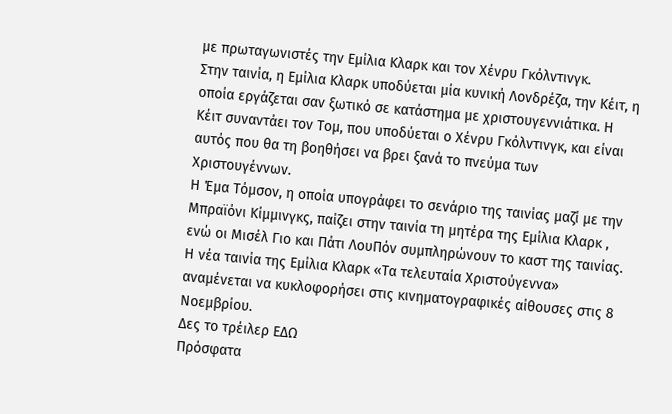με πρωταγωνιστές την Εμίλια Κλαρκ και τον Χένρυ Γκόλντινγκ.
Στην ταινία, η Εμίλια Κλαρκ υποδύεται μία κυνική Λονδρέζα, την Κέιτ, η οποία εργάζεται σαν ξωτικό σε κατάστημα με χριστουγεννιάτικα. Η Κέιτ συναντάει τον Τομ, που υποδύεται ο Χένρυ Γκόλντινγκ, και είναι αυτός που θα τη βοηθήσει να βρει ξανά το πνεύμα των Χριστουγέννων.
Η Έμα Τόμσον, η οποία υπογράφει το σενάριο της ταινίας μαζί με την Μπραϊόνι Κίμμινγκς, παίζει στην ταινία τη μητέρα της Εμίλια Κλαρκ , ενώ οι Μισέλ Γιο και Πάτι ΛουΠόν συμπληρώνουν το καστ της ταινίας.
Η νέα ταινία της Εμίλια Κλαρκ «Τα τελευταία Χριστούγεννα» αναμένεται να κυκλοφορήσει στις κινηματογραφικές αίθουσες στις 8 Νοεμβρίου.
Δες το τρέιλερ ΕΔΩ
Πρόσφατα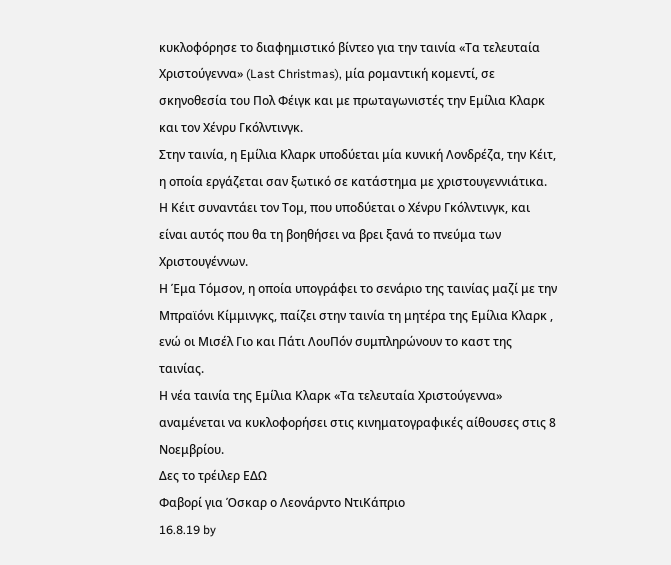κυκλοφόρησε το διαφημιστικό βίντεο για την ταινία «Τα τελευταία Χριστούγεννα» (Last Christmas), μία ρομαντική κομεντί, σε σκηνοθεσία του Πολ Φέιγκ και με πρωταγωνιστές την Εμίλια Κλαρκ και τον Χένρυ Γκόλντινγκ.
Στην ταινία, η Εμίλια Κλαρκ υποδύεται μία κυνική Λονδρέζα, την Κέιτ, η οποία εργάζεται σαν ξωτικό σε κατάστημα με χριστουγεννιάτικα. Η Κέιτ συναντάει τον Τομ, που υποδύεται ο Χένρυ Γκόλντινγκ, και είναι αυτός που θα τη βοηθήσει να βρει ξανά το πνεύμα των Χριστουγέννων.
Η Έμα Τόμσον, η οποία υπογράφει το σενάριο της ταινίας μαζί με την Μπραϊόνι Κίμμινγκς, παίζει στην ταινία τη μητέρα της Εμίλια Κλαρκ , ενώ οι Μισέλ Γιο και Πάτι ΛουΠόν συμπληρώνουν το καστ της ταινίας.
Η νέα ταινία της Εμίλια Κλαρκ «Τα τελευταία Χριστούγεννα» αναμένεται να κυκλοφορήσει στις κινηματογραφικές αίθουσες στις 8 Νοεμβρίου.
Δες το τρέιλερ ΕΔΩ
Φαβορί για Όσκαρ ο Λεονάρντο ΝτιΚάπριο
16.8.19 by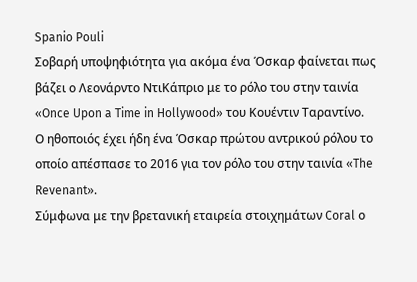Spanio Pouli
Σοβαρή υποψηφιότητα για ακόμα ένα Όσκαρ φαίνεται πως βάζει ο Λεονάρντο ΝτιΚάπριο με το ρόλο του στην ταινία «Once Upon a Time in Hollywood» του Κουέντιν Ταραντίνο.
Ο ηθοποιός έχει ήδη ένα Όσκαρ πρώτου αντρικού ρόλου το οποίο απέσπασε το 2016 για τον ρόλο του στην ταινία «The Revenant».
Σύμφωνα με την βρετανική εταιρεία στοιχημάτων Coral ο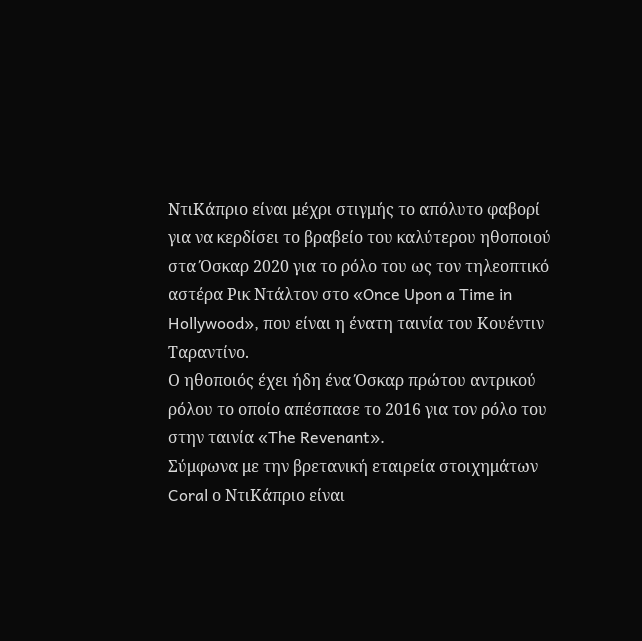ΝτιΚάπριο είναι μέχρι στιγμής το απόλυτο φαβορί για να κερδίσει το βραβείο του καλύτερου ηθοποιού στα Όσκαρ 2020 για το ρόλο του ως τον τηλεοπτικό αστέρα Ρικ Ντάλτον στο «Once Upon a Time in Hollywood», που είναι η ένατη ταινία του Κουέντιν Ταραντίνο.
Ο ηθοποιός έχει ήδη ένα Όσκαρ πρώτου αντρικού ρόλου το οποίο απέσπασε το 2016 για τον ρόλο του στην ταινία «The Revenant».
Σύμφωνα με την βρετανική εταιρεία στοιχημάτων Coral ο ΝτιΚάπριο είναι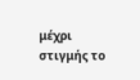μέχρι στιγμής το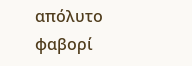απόλυτο φαβορί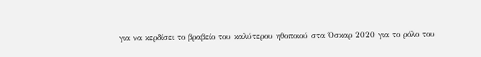για να κερδίσει το βραβείο του καλύτερου ηθοποιού στα Όσκαρ 2020 για το ρόλο του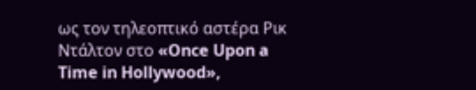ως τον τηλεοπτικό αστέρα Ρικ Ντάλτον στο «Once Upon a Time in Hollywood»,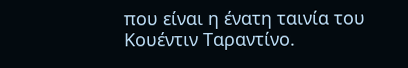που είναι η ένατη ταινία του Κουέντιν Ταραντίνο.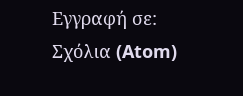Εγγραφή σε:
Σχόλια (Atom)